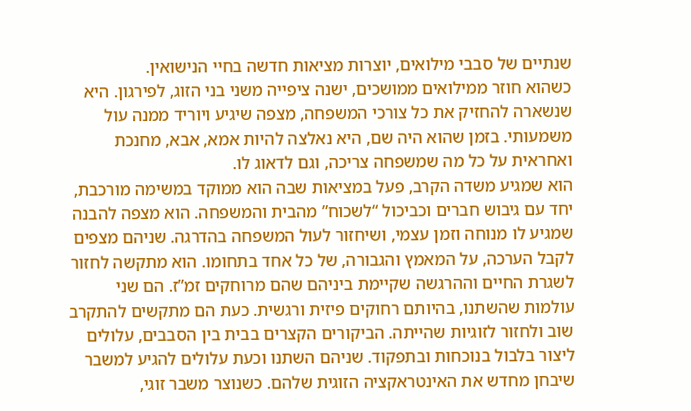שנתיים של סבבי מילואים, יוצרות מציאות חדשה בחיי הנישואין.
כשהוא חוזר ממילואים ממושכים, ישנה ציפייה משני בני הזוג, לפירגון. היא שנשארה להחזיק את כל צורכי המשפחה, מצפה שיגיע ויוריד ממנה עול משמעותי. בזמן שהוא היה שם, היא נאלצה להיות אמא, אבא, מחנכת ואחראית על כל מה שמשפחה צריכה, וגם לדאוג לו.
הוא שמגיע משדה הקרב, פעל במציאות שבה הוא ממוקד במשימה מורכבת, יחד עם גיבוש חברים וכביכול “לשכוח” מהבית והמשפחה. הוא מצפה להבנה שמגיע לו מנוחה וזמן עצמי, ושיחזור לעול המשפחה בהדרגה. שניהם מצפים לקבל הערכה, על המאמץ והגבורה, של כל אחד בתחומו. הוא מתקשה לחזור לשגרת החיים וההרגשה שקיימת ביניהם שהם מרוחקים זמ”ז. הם שני עולמות שהשתנו, בהיותם רחוקים פיזית ורגשית. כעת הם מתקשים להתקרב שוב ולחזור לזוגיות שהייתה. הביקורים הקצרים בבית בין הסבבים, עלולים ליצור בלבול בנוכחות ובתפקוד. שניהם השתנו וכעת עלולים להגיע למשבר שיבחן מחדש את האינטראקציה הזוגית שלהם. כשנוצר משבר זוגי,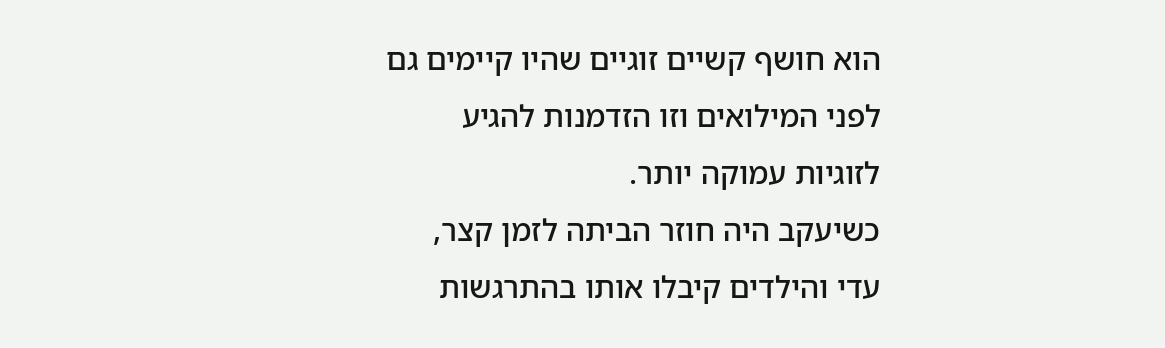הוא חושף קשיים זוגיים שהיו קיימים גם לפני המילואים וזו הזדמנות להגיע לזוגיות עמוקה יותר.
כשיעקב היה חוזר הביתה לזמן קצר, עדי והילדים קיבלו אותו בהתרגשות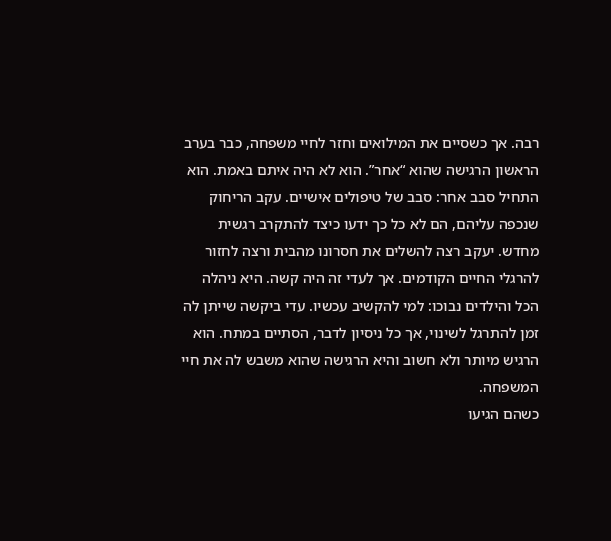רבה. אך כשסיים את המילואים וחזר לחיי משפחה, כבר בערב הראשון הרגישה שהוא “אחר”. הוא לא היה איתם באמת. הוא התחיל סבב אחר: סבב של טיפולים אישיים. עקב הריחוק שנכפה עליהם, הם לא כל כך ידעו כיצד להתקרב רגשית מחדש. יעקב רצה להשלים את חסרונו מהבית ורצה לחזור להרגלי החיים הקודמים. אך לעדי זה היה קשה. היא ניהלה הכל והילדים נבוכו: למי להקשיב עכשיו. עדי ביקשה שייתן לה זמן להתרגל לשינוי, אך כל ניסיון לדבר, הסתיים במתח. הוא הרגיש מיותר ולא חשוב והיא הרגישה שהוא משבש לה את חיי המשפחה.
כשהם הגיעו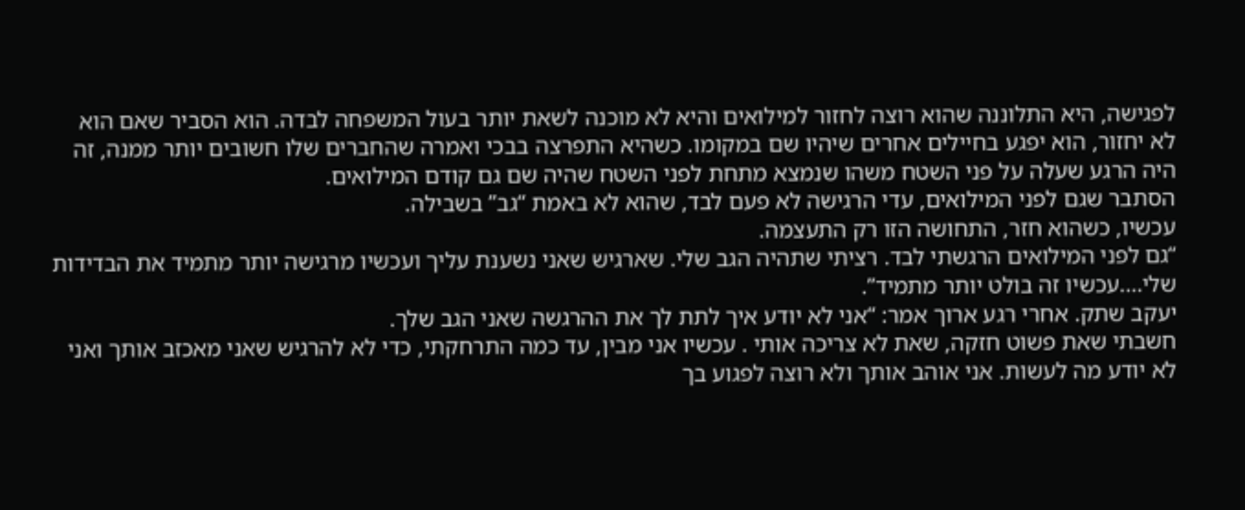לפגישה, היא התלוננה שהוא רוצה לחזור למילואים והיא לא מוכנה לשאת יותר בעול המשפחה לבדה. הוא הסביר שאם הוא לא יחזור, הוא יפגע בחיילים אחרים שיהיו שם במקומו. כשהיא התפרצה בבכי ואמרה שהחברים שלו חשובים יותר ממנה, זה היה הרגע שעלה על פני השטח משהו שנמצא מתחת לפני השטח שהיה שם גם קודם המילואים.
הסתבר שגם לפני המילואים, עדי הרגישה לא פעם לבד, שהוא לא באמת “גב” בשבילה.
עכשיו, כשהוא חזר, התחושה הזו רק התעצמה.
“גם לפני המילואים הרגשתי לבד. רציתי שתהיה הגב שלי. שארגיש שאני נשענת עליך ועכשיו מרגישה יותר מתמיד את הבדידות שלי….עכשיו זה בולט יותר מתמיד”.
יעקב שתק. אחרי רגע ארוך אמר: “אני לא יודע איך לתת לך את ההרגשה שאני הגב שלך.
חשבתי שאת פשוט חזקה, שאת לא צריכה אותי . עכשיו אני מבין, עד כמה התרחקתי, כדי לא להרגיש שאני מאכזב אותך ואני לא יודע מה לעשות. אני אוהב אותך ולא רוצה לפגוע בך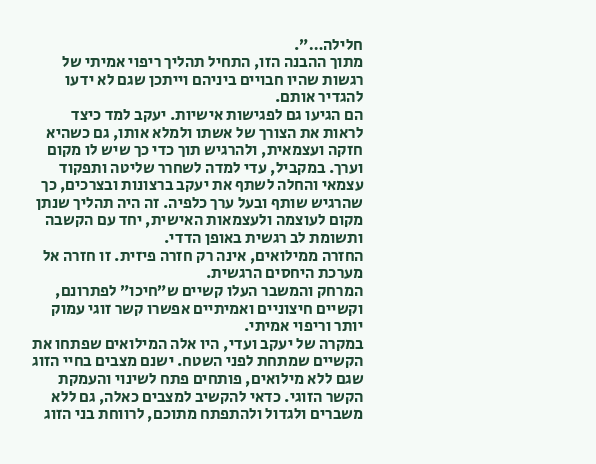חלילה…”.
מתוך ההבנה הזו, התחיל תהליך ריפוי אמיתי של רגשות שהיו חבויים ביניהם וייתכן שגם לא ידעו להגדיר אותם.
הם הגיעו גם לפגישות אישיות. יעקב למד כיצד לראות את הצורך של אשתו ולמלא אותו, גם כשהיא חזקה ועצמאית, ולהרגיש תוך כדי כך שיש לו מקום וערך. במקביל, עדי למדה לשחרר שליטה ותפקוד עצמאי והחלה לשתף את יעקב ברצונות ובצרכים, כך שהרגיש שותף ובעל ערך כלפיה. זה היה תהליך שנתן מקום לעוצמה ולעצמאות האישית, יחד עם הקשבה ותשומת לב רגשית באופן הדדי.
החזרה ממילואים, אינה רק חזרה פיזית. זו חזרה אל מערכת היחסים הרגשית.
המרחק והמשבר העלו קשיים ש”חיכו” לפתרונם, וקשיים חיצוניים ואמיתיים אפשרו קשר זוגי עמוק יותר וריפוי אמיתי.
במקרה של יעקב ועדי, היו אלה המילואים שפתחו את הקשיים שמתחת לפני השטח. ישנם מצבים בחיי הזוג שגם ללא מילואים, פותחים פתח לשינוי והעמקת הקשר הזוגי. כדאי להקשיב למצבים כאלה, גם ללא משברים ולגדול ולהתפתח מתוכם, לרווחת בני הזוג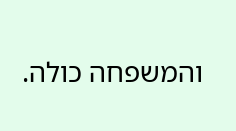והמשפחה כולה.